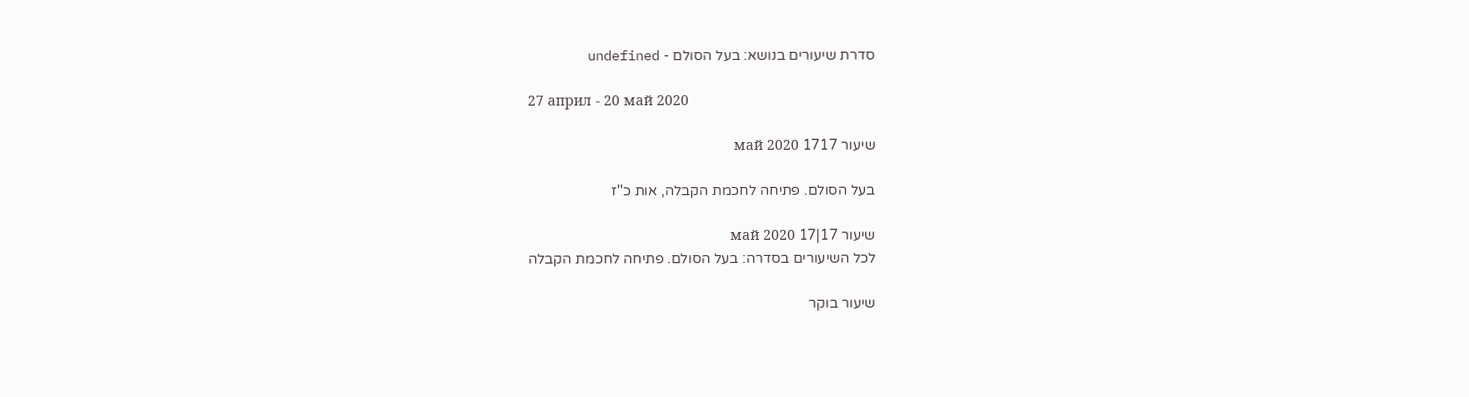סדרת שיעורים בנושא: בעל הסולם - undefined

27 април - 20 май 2020

שיעור 1717 май 2020

בעל הסולם. פתיחה לחכמת הקבלה, אות כ''ז

שיעור 17|17 май 2020
לכל השיעורים בסדרה: בעל הסולם. פתיחה לחכמת הקבלה

שיעור בוקר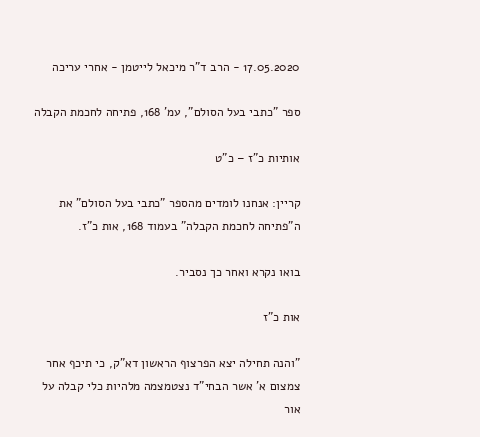17.05.2020 - הרב ד"ר מיכאל לייטמן - אחרי עריכה

ספר "כתבי בעל הסולם", עמ' 168, פתיחה לחכמת הקבלה

אותיות כ"ז – כ"ט

קריין: אנחנו לומדים מהספר "כתבי בעל הסולם" את ה"פתיחה לחכמת הקבלה" בעמוד 168, אות כ"ז.

בואו נקרא ואחר כך נסביר.

אות כ"ז

"והנה תחילה יצא הפרצוף הראשון דא"ק, כי תיכף אחר צמצום א' אשר הבחי"ד נצטמצמה מלהיות כלי קבלה על אור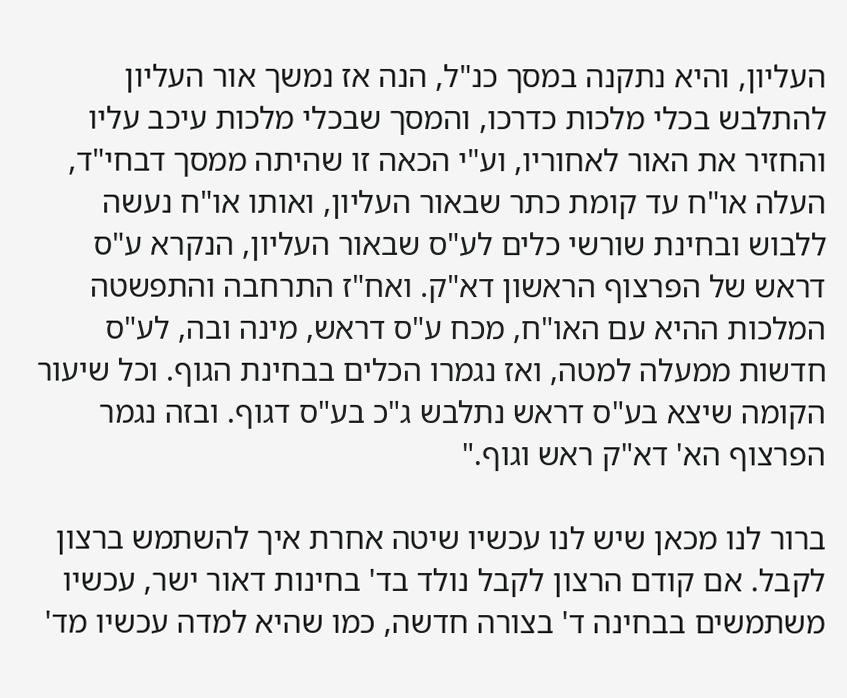העליון, והיא נתקנה במסך כנ"ל, הנה אז נמשך אור העליון להתלבש בכלי מלכות כדרכו, והמסך שבכלי מלכות עיכב עליו והחזיר את האור לאחוריו, וע"י הכאה זו שהיתה ממסך דבחי"ד, העלה או"ח עד קומת כתר שבאור העליון, ואותו או"ח נעשה ללבוש ובחינת שורשי כלים לע"ס שבאור העליון, הנקרא ע"ס דראש של הפרצוף הראשון דא"ק. ואח"ז התרחבה והתפשטה המלכות ההיא עם האו"ח, מכח ע"ס דראש, מינה ובה, לע"ס חדשות ממעלה למטה, ואז נגמרו הכלים בבחינת הגוף. וכל שיעור הקומה שיצא בע"ס דראש נתלבש ג"כ בע"ס דגוף. ובזה נגמר הפרצוף הא' דא"ק ראש וגוף."

ברור לנו מכאן שיש לנו עכשיו שיטה אחרת איך להשתמש ברצון לקבל. אם קודם הרצון לקבל נולד בד' בחינות דאור ישר, עכשיו משתמשים בבחינה ד' בצורה חדשה, כמו שהיא למדה עכשיו מד'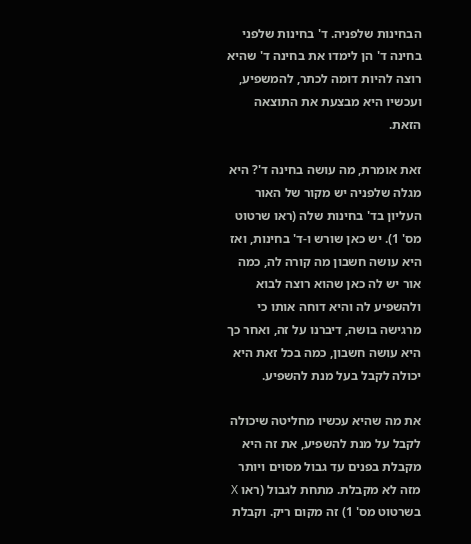הבחינות שלפניה. ד' בחינות שלפני בחינה ד' הן לימדו את בחינה ד' שהיא רוצה להיות דומה לכתר, להמשפיע, ועכשיו היא מבצעת את התוצאה הזאת.

זאת אומרת, מה עושה בחינה ד'? היא מגלה שלפניה יש מקור של האור העליון בד' בחינות שלה (ראו שרטוט מס' 1). יש כאן שורש ו-ד' בחינות, ואז היא עושה חשבון מה קורה לה, כמה אור יש לה כאן שהוא רוצה לבוא ולהשפיע לה והיא דוחה אותו כי מרגישה בושה, דיברנו על זה, ואחר כך היא עושה חשבון, כמה בכל זאת היא יכולה לקבל בעל מנת להשפיע.

את מה שהיא עכשיו מחליטה שיכולה לקבל על מנת להשפיע, את זה היא מקבלת בפנים עד גבול מסוים ויותר מזה לא מקבלת. מתחת לגבול (ראו X בשרטוט מס' 1) זה מקום ריק. וקבלת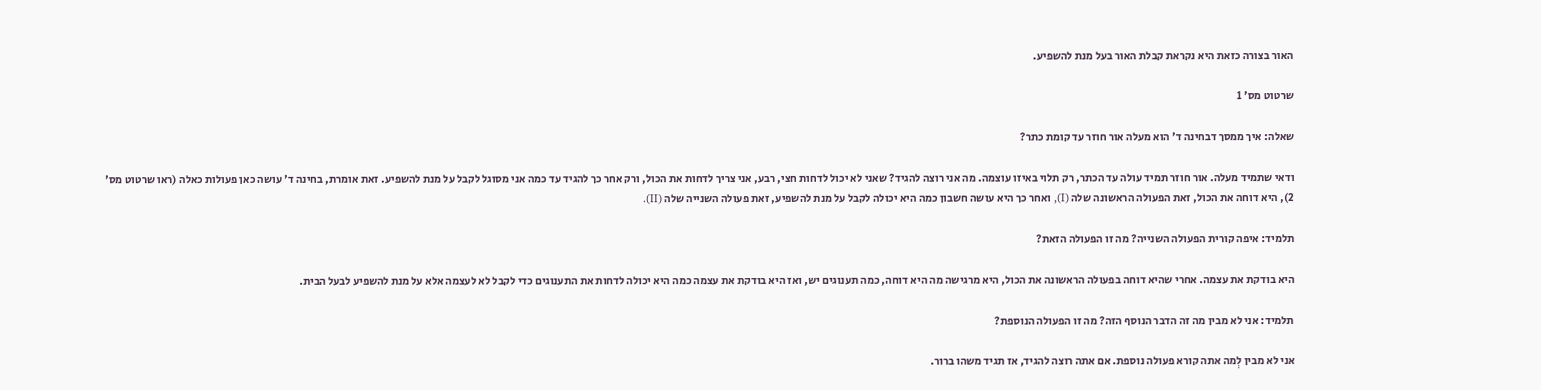האור בצורה כזאת היא נקראת קבלת האור בעל מנת להשפיע.

שרטוט מס' 1

שאלה: איך ממסך דבחינה ד' הוא מעלה אור חוזר עד קומת כתר?

ודאי שתמיד מעלה. אור חוזר תמיד עולה עד הכתר, רק תלוי באיזו עוצמה. מה אני רוצה להגיד? שאני לא יכול לדחות חצי, רבע, אני צריך לדחות את הכול, ורק אחר כך להגיד עד כמה אני מסוגל לקבל על מנת להשפיע. זאת אומרת, בחינה ד' עושה כאן פעולות כאלה (ראו שרטוט מס' 2), היא דוחה את הכול, זאת הפעולה הראשונה שלה (I), ואחר כך היא עושה חשבון כמה היא יכולה לקבל על מנת להשפיע, זאת פעולה השנייה שלה (II).

תלמיד: איפה קורית הפעולה השנייה? מה זו הפעולה הזאת?

היא בודקת את עצמה. אחרי שהיא דוחה בפעולה הראשונה את הכול, היא מרגישה מה היא דוחה, כמה תענוגים יש, ואז היא בודקת את עצמה כמה היא יכולה לדחות את התענוגים כדי לקבל לא לעצמה אלא על מנת להשפיע לבעל הבית.

תלמיד: אני לא מבין מה זה הדבר הנוסף הזה? מה זו הפעולה הנוספת?

אני לא מבין לְמה אתה קורא פעולה נוספת. אם אתה רוצה להגיד, אז תגיד משהו ברור.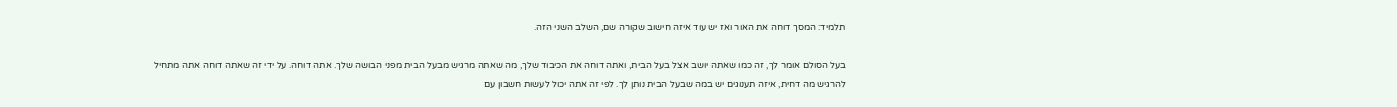תלמיד: המסך דוחה את האור ואז יש עוד איזה חישוב שקורה שם, השלב השני הזה.

בעל הסולם אומר לך, זה כמו שאתה יושב אצל בעל הבית, ואתה דוחה את הכיבוד שלך, מה שאתה מרגיש מבעל הבית מפני הבושה שלך. אתה דוחה. על ידי זה שאתה דוחה אתה מתחיל להרגיש מה דחית, איזה תענוגים יש במה שבעל הבית נותן לך. לפי זה אתה יכול לעשות חשבון עם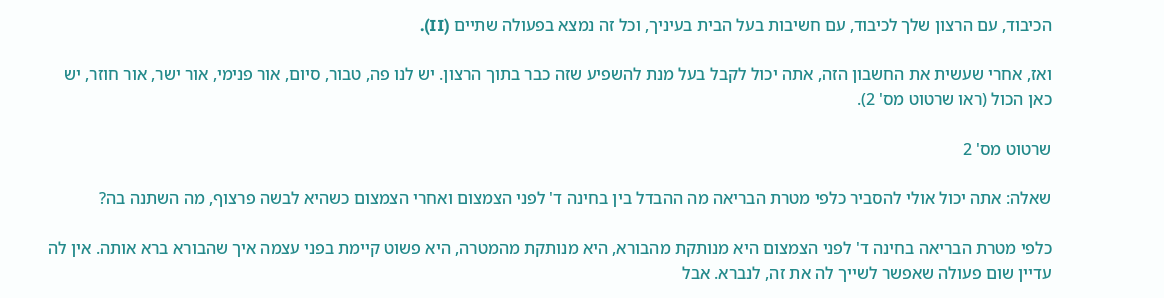הכיבוד, עם הרצון שלך לכיבוד, עם חשיבות בעל הבית בעיניך, וכל זה נמצא בפעולה שתיים (II).

ואז, אחרי שעשית את החשבון הזה, אתה יכול לקבל בעל מנת להשפיע שזה כבר בתוך הרצון. יש לנו פה, טבור, סיום, אור פנימי, אור ישר, אור חוזר, יש כאן הכול (ראו שרטוט מס' 2).

שרטוט מס' 2

שאלה: אתה יכול אולי להסביר כלפי מטרת הבריאה מה ההבדל בין בחינה ד' לפני הצמצום ואחרי הצמצום כשהיא לבשה פרצוף, מה השתנה בה?

כלפי מטרת הבריאה בחינה ד' לפני הצמצום היא מנותקת מהבורא, היא מנותקת מהמטרה, היא פשוט קיימת בפני עצמה איך שהבורא ברא אותה. אין לה עדיין שום פעולה שאפשר לשייך לה את זה, לנברא. אבל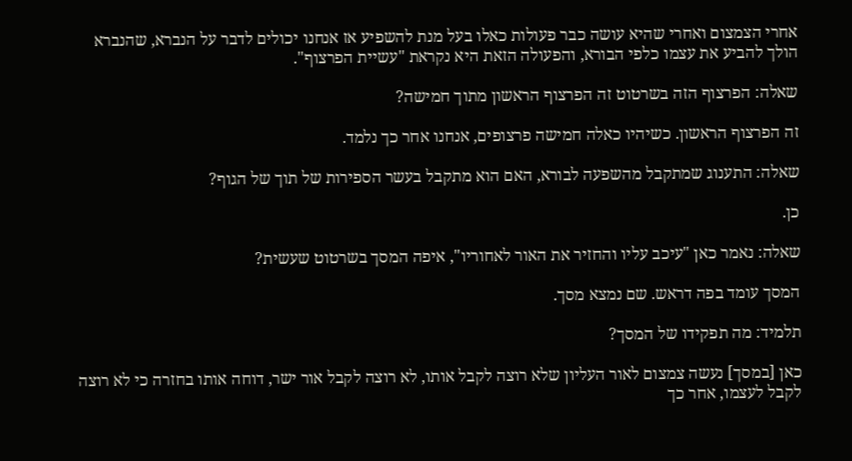אחרי הצמצום ואחרי שהיא עושה כבר פעולות כאלו בעל מנת להשפיע אז אנחנו יכולים לדבר על הנברא, שהנברא הולך להביע את עצמו כלפי הבורא, והפעולה הזאת היא נקראת "עשיית הפרצוף".

שאלה: הפרצוף הזה בשרטוט זה הפרצוף הראשון מתוך חמישה?

זה הפרצוף הראשון. כשיהיו כאלה חמישה פרצופים, אנחנו אחר כך נלמד.

שאלה: התענוג שמתקבל מהשפעה לבורא, האם הוא מתקבל בעשר הספירות של תוך של הגוף?

כן.

שאלה: נאמר כאן "עיכב עליו והחזיר את האור לאחוריו", איפה המסך בשרטוט שעשית?

המסך עומד בפה דראש. שם נמצא מסך.

תלמיד: מה תפקידו של המסך?

כאן [במסך] נעשה צמצום לאור העליון שלא רוצה לקבל אותו, לא רוצה לקבל אור ישר, דוחה אותו בחזרה כי לא רוצה לקבל לעצמו, אחר כך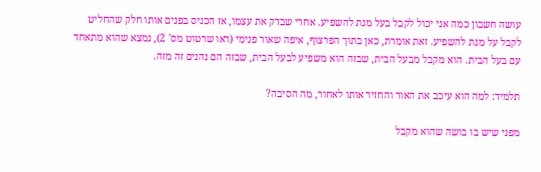עושה חשבון כמה אני יכול לקבל בעל מנת להשפיע. אחרי שבדק את עצמו, אז הכניס בפנים אותו חלק שהחליט לקבל על מנת להשפיע. זאת אומרת, כאן בתוך הפרצוף, איפה שאור פנימי (ראו שרטוט מס' 2), נמצא שהוא מתאחד עם בעל הבית. הוא מקבל מבעל הבית, שבזה הוא משפיע לבעל הבית, שבזה הם נהנים זה מזה.

תלמיד: למה הוא עיכב את האור והחזיר אותו לאחור, מה הסיבה?

מפני שיש בו בושה שהוא מקבל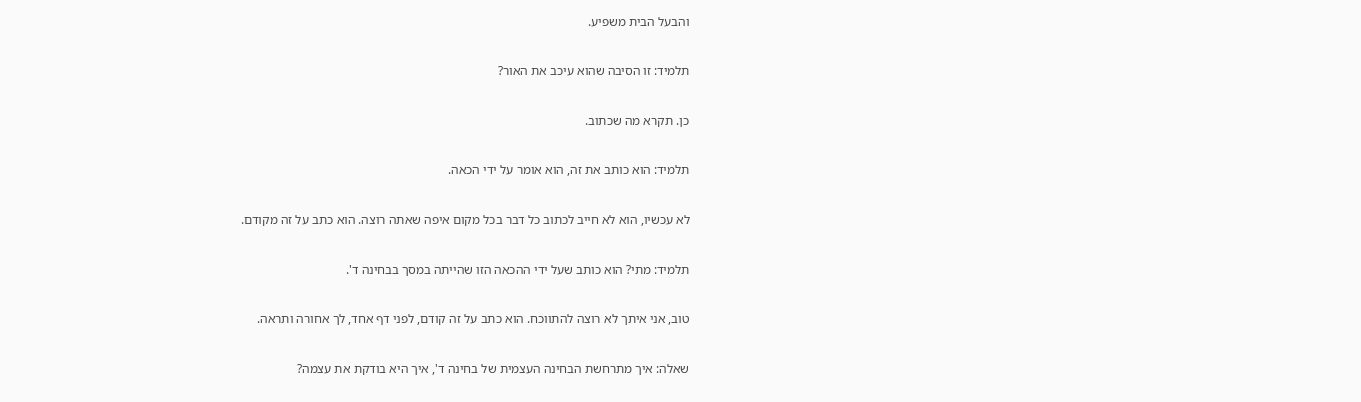והבעל הבית משפיע.

תלמיד: זו הסיבה שהוא עיכב את האור?

כן. תקרא מה שכתוב.

תלמיד: הוא כותב את זה, הוא אומר על ידי הכאה.

לא עכשיו, הוא לא חייב לכתוב כל דבר בכל מקום איפה שאתה רוצה. הוא כתב על זה מקודם.

תלמיד: מתי? הוא כותב שעל ידי ההכאה הזו שהייתה במסך בבחינה ד'.

טוב, אני איתך לא רוצה להתווכח. הוא כתב על זה קודם, לפני דף אחד, לך אחורה ותראה.

שאלה: איך מתרחשת הבחינה העצמית של בחינה ד', איך היא בודקת את עצמה?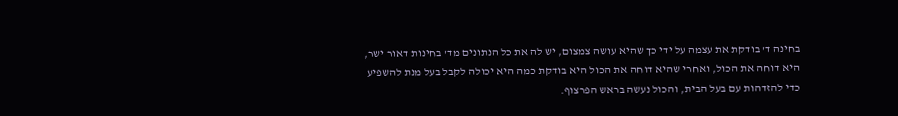בחינה ד' בודקת את עצמה על ידי כך שהיא עושה צמצום, יש לה את כל הנתונים מד' בחינות דאור ישר, היא דוחה את הכול, ואחרי שהיא דוחה את הכול היא בודקת כמה היא יכולה לקבל בעל מנת להשפיע כדי להזדהות עם בעל הבית, והכול נעשה בראש הפרצוף.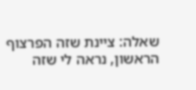שאלה: ציינת שזה הפרצוף הראשון, נראה לי שזה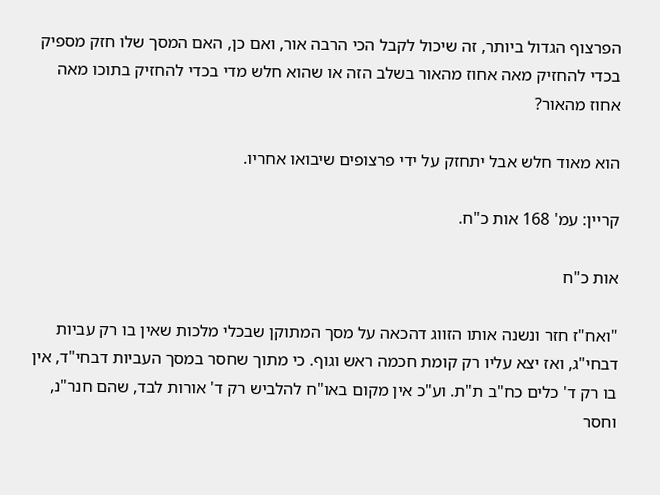הפרצוף הגדול ביותר, זה שיכול לקבל הכי הרבה אור, ואם כן, האם המסך שלו חזק מספיק בכדי להחזיק מאה אחוז מהאור בשלב הזה או שהוא חלש מדי בכדי להחזיק בתוכו מאה אחוז מהאור?

הוא מאוד חלש אבל יתחזק על ידי פרצופים שיבואו אחריו.

קריין: עמ' 168 אות כ"ח.

אות כ"ח

"ואח"ז חזר ונשנה אותו הזווג דהכאה על מסך המתוקן שבכלי מלכות שאין בו רק עביות דבחי"ג, ואז יצא עליו רק קומת חכמה ראש וגוף. כי מתוך שחסר במסך העביות דבחי"ד, אין בו רק ד' כלים כח"ב ת"ת. וע"כ אין מקום באו"ח להלביש רק ד' אורות לבד, שהם חנר"נ, וחסר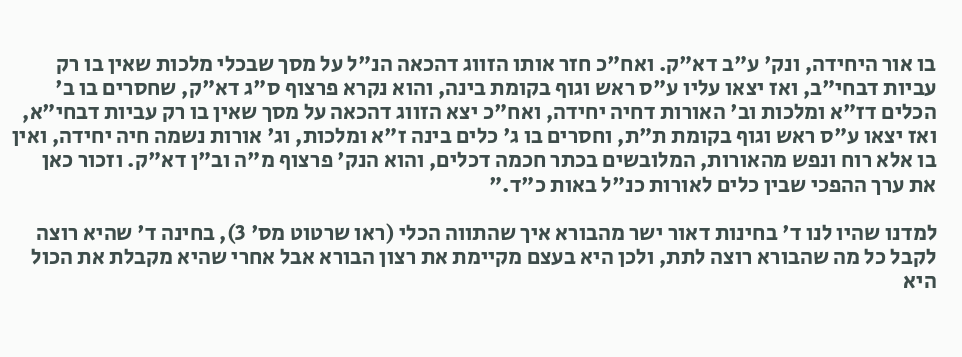בו אור היחידה, ונק' ע"ב דא"ק. ואח"כ חזר אותו הזווג דהכאה הנ"ל על מסך שבכלי מלכות שאין בו רק עביות דבחי"ב, ואז יצאו עליו ע"ס ראש וגוף בקומת בינה, והוא נקרא פרצוף ס"ג דא"ק, שחסרים בו ב' הכלים דז"א ומלכות וב' האורות דחיה יחידה, ואח"כ יצא הזווג דהכאה על מסך שאין בו רק עביות דבחי"א, ואז יצאו ע"ס ראש וגוף בקומת ת"ת, וחסרים בו ג' כלים בינה ז"א ומלכות, וג' אורות נשמה חיה יחידה, ואין בו אלא רוח ונפש מהאורות, המלובשים בכתר חכמה דכלים, והוא הנק' פרצוף מ"ה וב"ן דא"ק. וזכור כאן את ערך ההפכי שבין כלים לאורות כנ"ל באות כ"ד."

למדנו שהיו לנו ד' בחינות דאור ישר מהבורא איך שהתווה הכלי (ראו שרטוט מס' 3), בחינה ד' שהיא רוצה לקבל כל מה שהבורא רוצה לתת, ולכן היא בעצם מקיימת את רצון הבורא אבל אחרי שהיא מקבלת את הכול היא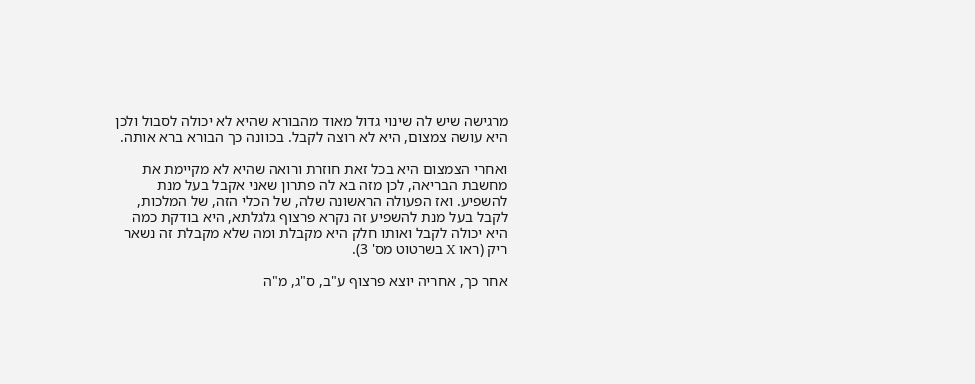מרגישה שיש לה שינוי גדול מאוד מהבורא שהיא לא יכולה לסבול ולכן היא עושה צמצום, היא לא רוצה לקבל. בכוונה כך הבורא ברא אותה.

ואחרי הצמצום היא בכל זאת חוזרת ורואה שהיא לא מקיימת את מחשבת הבריאה, לכן מזה בא לה פתרון שאני אקבל בעל מנת להשפיע. ואז הפעולה הראשונה שלה, של הכלי הזה, של המלכות, לקבל בעל מנת להשפיע זה נקרא פרצוף גלגלתא, היא בודקת כמה היא יכולה לקבל ואותו חלק היא מקבלת ומה שלא מקבלת זה נשאר ריק (ראו X בשרטוט מס' 3).

אחר כך, אחריה יוצא פרצוף ע"ב, ס"ג, מ"ה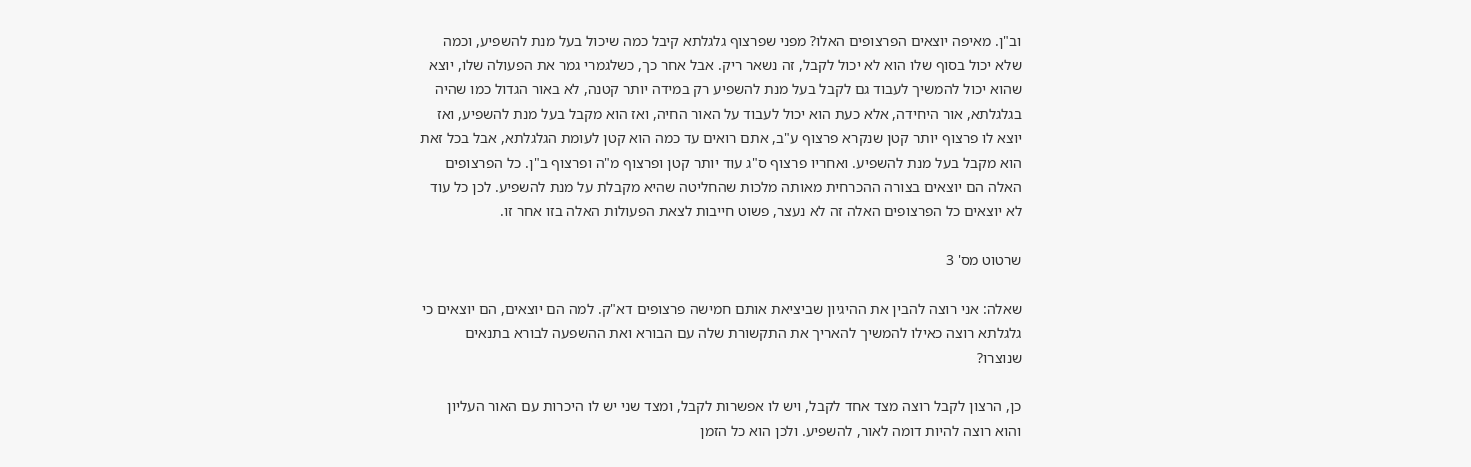וב"ן. מאיפה יוצאים הפרצופים האלו? מפני שפרצוף גלגלתא קיבל כמה שיכול בעל מנת להשפיע, וכמה שלא יכול בסוף שלו הוא לא יכול לקבל, זה נשאר ריק. אבל אחר כך, כשלגמרי גמר את הפעולה שלו, יוצא שהוא יכול להמשיך לעבוד גם לקבל בעל מנת להשפיע רק במידה יותר קטנה, לא באור הגדול כמו שהיה בגלגלתא, אור היחידה, אלא כעת הוא יכול לעבוד על האור החיה, ואז הוא מקבל בעל מנת להשפיע, ואז יוצא לו פרצוף יותר קטן שנקרא פרצוף ע"ב, אתם רואים עד כמה הוא קטן לעומת הגלגלתא, אבל בכל זאת הוא מקבל בעל מנת להשפיע. ואחריו פרצוף ס"ג עוד יותר קטן ופרצוף מ"ה ופרצוף ב"ן. כל הפרצופים האלה הם יוצאים בצורה ההכרחית מאותה מלכות שהחליטה שהיא מקבלת על מנת להשפיע. לכן כל עוד לא יוצאים כל הפרצופים האלה זה לא נעצר, פשוט חייבות לצאת הפעולות האלה בזו אחר זו.

שרטוט מס' 3

שאלה: אני רוצה להבין את ההיגיון שביציאת אותם חמישה פרצופים דא"ק. למה הם יוצאים, הם יוצאים כי גלגלתא רוצה כאילו להמשיך להאריך את התקשורת שלה עם הבורא ואת ההשפעה לבורא בתנאים שנוצרו?

כן, הרצון לקבל רוצה מצד אחד לקבל, ויש לו אפשרות לקבל, ומצד שני יש לו היכרות עם האור העליון והוא רוצה להיות דומה לאור, להשפיע. ולכן הוא כל הזמן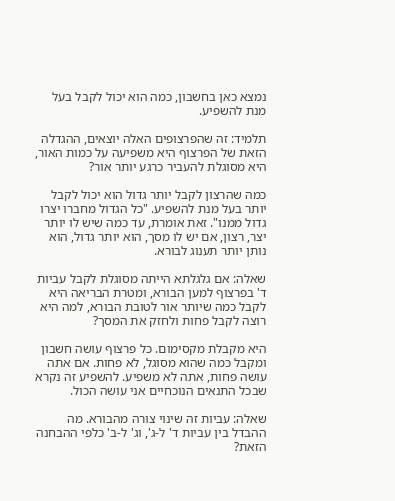נמצא כאן בחשבון, כמה הוא יכול לקבל בעל מנת להשפיע.

תלמיד: זה שהפרצופים האלה יוצאים, ההגדלה הזאת של הפרצוף היא משפיעה על כמות האור, היא מסוגלת להעביר כרגע יותר אור?

כמה שהרצון לקבל יותר גדול הוא יכול לקבל יותר בעל מנת להשפיע. "כל הגדול מחברו יצרו גדול ממנו". זאת אומרת, עד כמה שיש לו יותר יצר, רצון, אם יש לו מסך, הוא יותר גדול, הוא נותן יותר תענוג לבורא.

שאלה: אם גלגלתא הייתה מסוגלת לקבל עביות ד' בפרצוף למען הבורא, ומטרת הבריאה היא לקבל כמה שיותר אור לטובת הבורא, למה היא רוצה לקבל פחות ולחזק את המסך?

היא מקבלת מקסימום. כל פרצוף עושה חשבון ומקבל כמה שהוא מסוגל, לא פחות. אם אתה עושה פחות, אתה לא משפיע. להשפיע זה נקרא שבכל התנאים הנוכחיים אני עושה הכול.

שאלה: עביות זה שינוי צורה מהבורא. מה ההבדל בין עביות ד' ל-ג', וג' ל-ב' כלפי ההבחנה הזאת?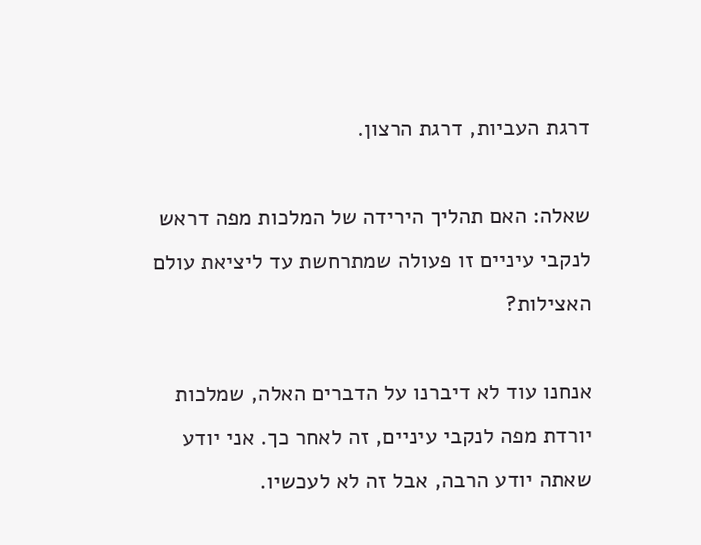דרגת העביות, דרגת הרצון.

שאלה: האם תהליך הירידה של המלכות מפה דראש לנקבי עיניים זו פעולה שמתרחשת עד ליציאת עולם האצילות?

אנחנו עוד לא דיברנו על הדברים האלה, שמלכות יורדת מפה לנקבי עיניים, זה לאחר כך. אני יודע שאתה יודע הרבה, אבל זה לא לעכשיו.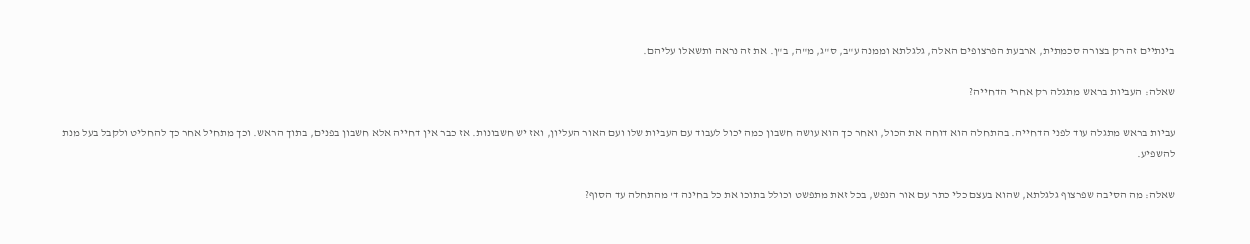בינתיים זה רק בצורה סכמתית, ארבעת הפרצופים האלה, גלגלתא וממנה ע"ב, ס"ג, מ"ה, ב"ן. את זה נראה ותשאלו עליהם.

שאלה: העביות בראש מתגלה רק אחרי הדחייה?

עביות בראש מתגלה עוד לפני הדחייה. בהתחלה הוא דוחה את הכול, ואחר כך הוא עושה חשבון כמה יכול לעבוד עם העביות שלו ועם האור העליון, ואז יש חשבונות. אז כבר אין דחייה אלא חשבון בפנים, בתוך הראש. וכך מתחיל אחר כך להחליט ולקבל בעל מנת להשפיע.

שאלה: מה הסיבה שפרצוף גלגלתא, שהוא בעצם כלי כתר עם אור הנפש, בכל זאת מתפשט וכולל בתוכו את כל בחינה ד' מהתחלה עד הסוף?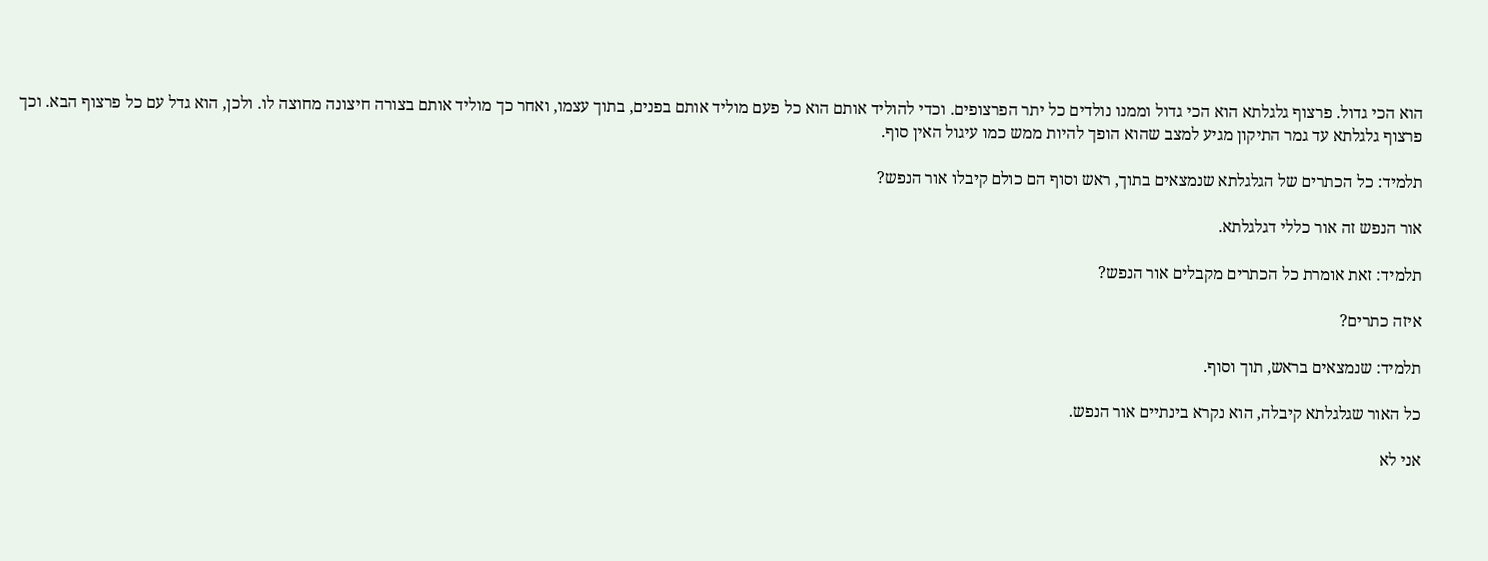הוא הכי גדול. פרצוף גלגלתא הוא הכי גדול וממנו נולדים כל יתר הפרצופים. וכדי להוליד אותם הוא כל פעם מוליד אותם בפנים, בתוך עצמו, ואחר כך מוליד אותם בצורה חיצונה מחוצה לו. ולכן, הוא גדל עם כל פרצוף הבא. וכך פרצוף גלגלתא עד גמר התיקון מגיע למצב שהוא הופך להיות ממש כמו עיגול האין סוף.

תלמיד: כל הכתרים של הגלגלתא שנמצאים בתוך, ראש וסוף הם כולם קיבלו אור הנפש?

אור הנפש זה אור כללי דגלגלתא.

תלמיד: זאת אומרת כל הכתרים מקבלים אור הנפש?

איזה כתרים?

תלמיד: שנמצאים בראש, תוך וסוף.

כל האור שגלגלתא קיבלה, הוא נקרא בינתיים אור הנפש.

אני לא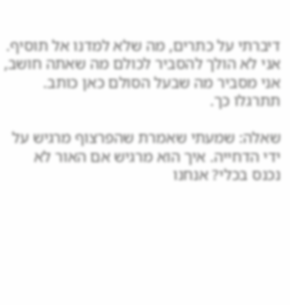דיברתי על כתרים, מה שלא למדנו אל תוסיף. אני לא הולך להסביר לכולם מה שאתה חושב, אני מסביר מה שבעל הסולם כאן כותב. תתרגלו כך.

שאלה: שמעתי שאמרת שהפרצוף מרגיש על ידי הדחייה. איך הוא מרגיש אם האור לא נכנס בכלי? אנחנו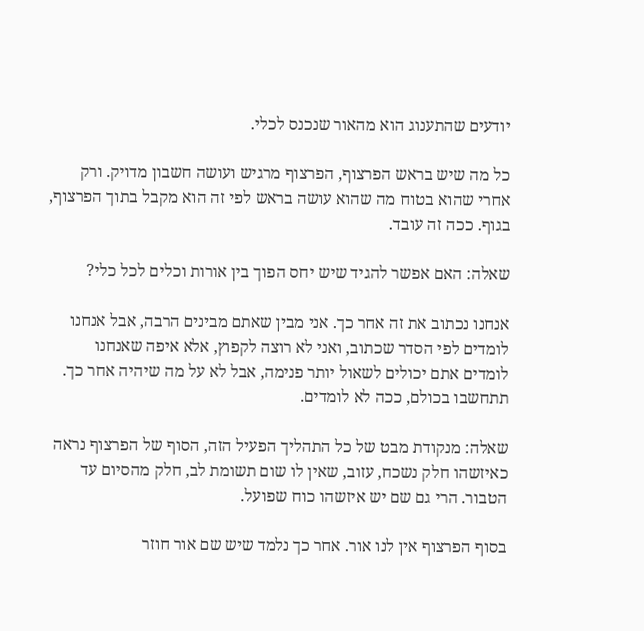יודעים שהתענוג הוא מהאור שנכנס לכלי.

כל מה שיש בראש הפרצוף, הפרצוף מרגיש ועושה חשבון מדויק. ורק אחרי שהוא בטוח מה שהוא עושה בראש לפי זה הוא מקבל בתוך הפרצוף, בגוף. ככה זה עובד.

שאלה: האם אפשר להגיד שיש יחס הפוך בין אורות וכלים לכל כלי?

אנחנו נכתוב את זה אחר כך. אני מבין שאתם מבינים הרבה, אבל אנחנו לומדים לפי הסדר שכתוב, ואני לא רוצה לקפוץ, אלא איפה שאנחנו לומדים אתם יכולים לשאול יותר פנימה, אבל לא על מה שיהיה אחר כך. תתחשבו בכולם, ככה לא לומדים.

שאלה: מנקודת מבט של כל התהליך הפעיל הזה, הסוף של הפרצוף נראה כאיזשהו חלק נשכח, עזוב, שאין לו שום תשומת לב, חלק מהסיום עד הטבור. הרי גם שם יש איזשהו כוח שפועל.

בסוף הפרצוף אין לנו אור. אחר כך נלמד שיש שם אור חוזר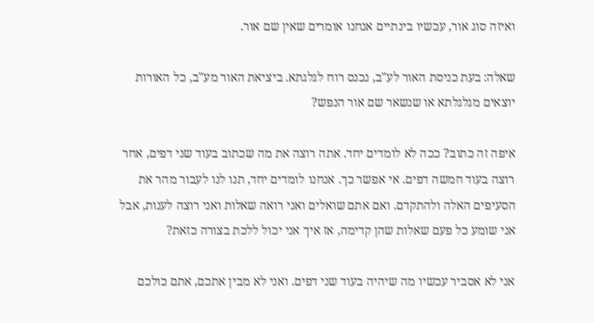ואיזה סוג אור, עכשיו בינתיים אנחנו אומרים שאין שם אור.

שאלה: בעת כניסת האור לע"ב, נכנס רוח לגלגתא. ביציאת האור מע"ב, כל האורות יוצאים מגלגלתא או שנשאר שם אור הנפש?

איפה זה כתוב? ככה לא לומדים יחד. אתה רוצה את מה שכתוב בעוד שני דפים, אחר רוצה בעוד חמשה דפים. אי אפשר כך. אנחנו לומדים יחד, תנו לנו לעבור מהר את הסעיפים האלה ולהתקדם. ואם אתם שואלים ואני רואה שאלות ואני רוצה לענות, אבל אני שומע כל פעם שאלות שהן קדימה, אז איך אני יכול ללכת בצורה כזאת?

אני לא אסביר עכשיו מה שיהיה בעוד שני דפים. ואני לא מבין אתכם, אתם כולכם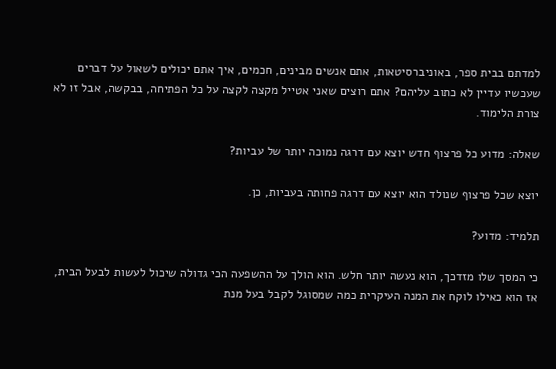למדתם בבית ספר, באוניברסיטאות, אתם אנשים מבינים, חכמים, איך אתם יכולים לשאול על דברים שעכשיו עדיין לא כתוב עליהם? אתם רוצים שאני אטייל מקצה לקצה על כל הפתיחה, בבקשה, אבל זו לא צורת הלימוד.

שאלה: מדוע כל פרצוף חדש יוצא עם דרגה נמוכה יותר של עביות?

יוצא שכל פרצוף שנולד הוא יוצא עם דרגה פחותה בעביות, כן.

תלמיד: מדוע?

כי המסך שלו מזדכך, הוא נעשה יותר חלש. הוא הולך על ההשפעה הכי גדולה שיכול לעשות לבעל הבית, אז הוא כאילו לוקח את המנה העיקרית כמה שמסוגל לקבל בעל מנת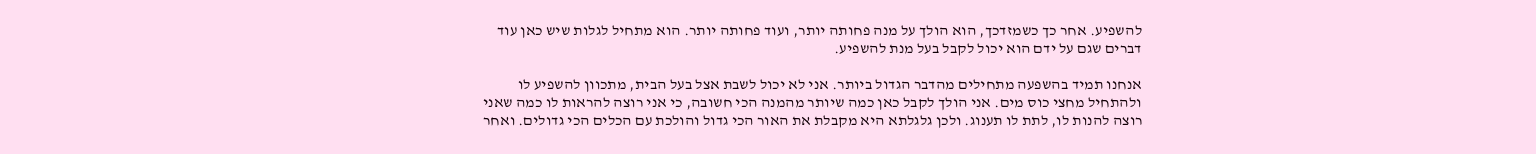להשפיע. אחר כך כשמזדכך, הוא הולך על מנה פחותה יותר, ועוד פחותה יותר. הוא מתחיל לגלות שיש כאן עוד דברים שגם על ידם הוא יכול לקבל בעל מנת להשפיע.

אנחנו תמיד בהשפעה מתחילים מהדבר הגדול ביותר. אני לא יכול לשבת אצל בעל הבית, מתכוון להשפיע לו ולהתחיל מחצי כוס מים. אני הולך לקבל כאן כמה שיותר מהמנה הכי חשובה, כי אני רוצה להראות לו כמה שאני רוצה להנות לו, לתת לו תענוג. ולכן גלגלתא היא מקבלת את האור הכי גדול והולכת עם הכלים הכי גדולים. ואחר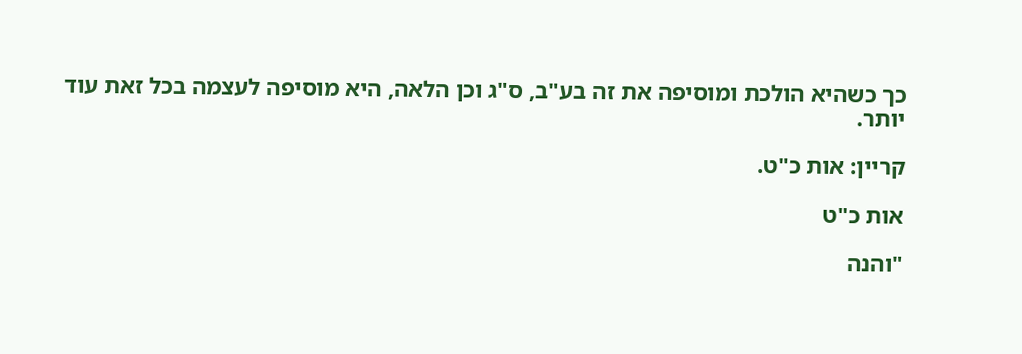כך כשהיא הולכת ומוסיפה את זה בע"ב, ס"ג וכן הלאה, היא מוסיפה לעצמה בכל זאת עוד יותר.

קריין: אות כ"ט.

אות כ"ט

"והנה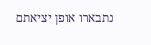נתבארו אופן יציאתם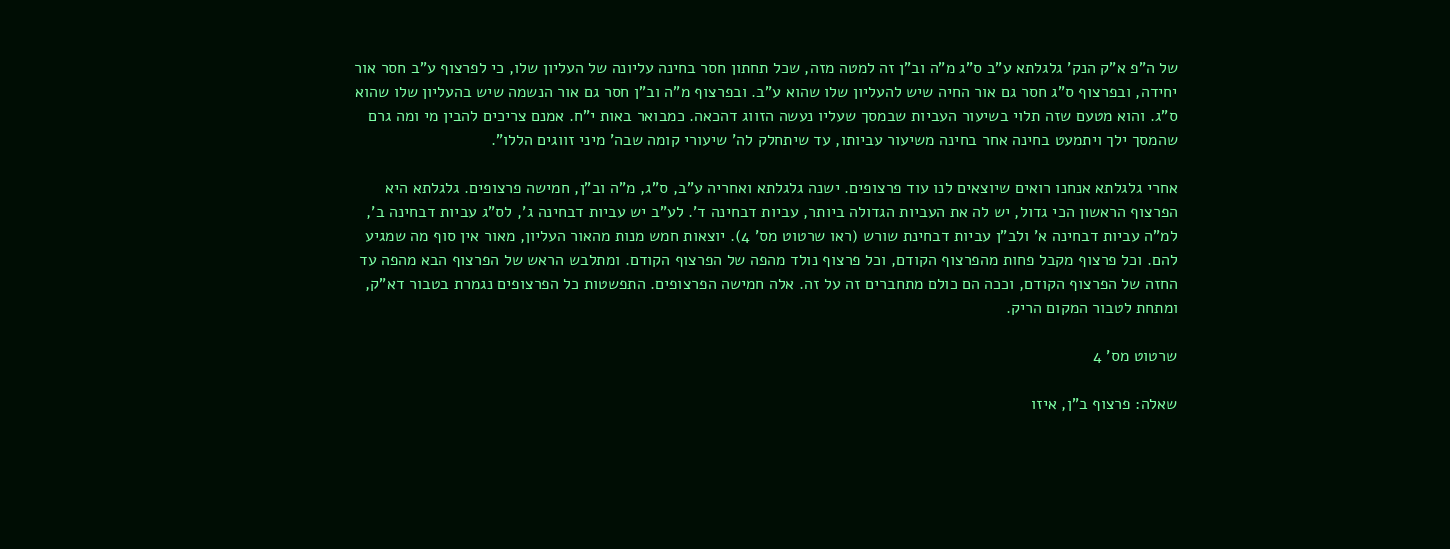של ה"פ א"ק הנק' גלגלתא ע"ב ס"ג מ"ה וב"ן זה למטה מזה, שכל תחתון חסר בחינה עליונה של העליון שלו, כי לפרצוף ע"ב חסר אור יחידה, ובפרצוף ס"ג חסר גם אור החיה שיש להעליון שלו שהוא ע"ב. ובפרצוף מ"ה וב"ן חסר גם אור הנשמה שיש בהעליון שלו שהוא ס"ג. והוא מטעם שזה תלוי בשיעור העביות שבמסך שעליו נעשה הזווג דהכאה. כמבואר באות י"ח. אמנם צריכים להבין מי ומה גרם שהמסך ילך ויתמעט בחינה אחר בחינה משיעור עביותו, עד שיתחלק לה' שיעורי קומה שבה' מיני זווגים הללו".

אחרי גלגלתא אנחנו רואים שיוצאים לנו עוד פרצופים. ישנה גלגלתא ואחריה ע"ב, ס"ג, מ"ה וב"ן, חמישה פרצופים. גלגלתא היא הפרצוף הראשון הכי גדול, יש לה את העביות הגדולה ביותר, עביות דבחינה ד'. לע"ב יש עביות דבחינה ג', לס"ג עביות דבחינה ב', למ"ה עביות דבחינה א' ולב"ן עביות דבחינת שורש (ראו שרטוט מס' 4). יוצאות חמש מנות מהאור העליון, מאור אין סוף מה שמגיע להם. וכל פרצוף מקבל פחות מהפרצוף הקודם, וכל פרצוף נולד מהפה של הפרצוף הקודם. ומתלבש הראש של הפרצוף הבא מהפה עד החזה של הפרצוף הקודם, וככה הם כולם מתחברים זה על זה. אלה חמישה הפרצופים. התפשטות כל הפרצופים נגמרת בטבור דא"ק, ומתחת לטבור המקום הריק.

שרטוט מס' 4

שאלה: פרצוף ב"ן, איזו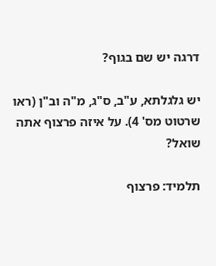דרגה יש שם בגוף?

יש גלגלתא, ע"ב, ס"ג, מ"ה וב"ן (ראו שרטוט מס' 4). על איזה פרצוף אתה שואל?

תלמיד: פרצוף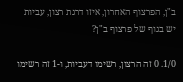ב"ן, הפרצוף האחרון, איזו דרגת רצון, עביות יש בגוף של פרצוף ב"ן?

1/0. 0 זה הרצון, רשימו דעביות, ו-1 זה רשימו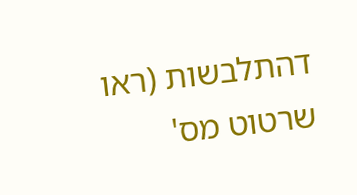דהתלבשות (ראו שרטוט מס'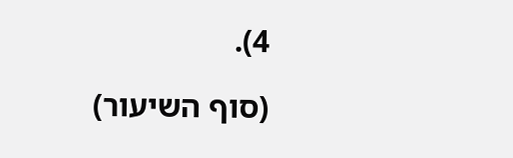4).

(סוף השיעור)